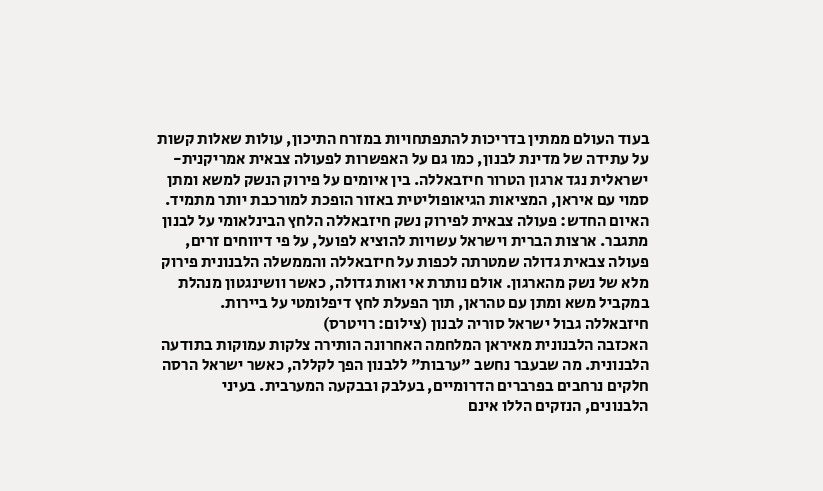בעוד העולם ממתין בדריכות להתפתחויות במזרח התיכון, עולות שאלות קשות על עתידה של מדינת לבנון, כמו גם על האפשרות לפעולה צבאית אמריקנית-ישראלית נגד ארגון הטרור חיזבאללה. בין איומים על פירוק הנשק למשא ומתן סמוי עם איראן, המציאות הגיאופוליטית באזור הופכת למורכבת יותר מתמיד.
האיום החדש: פעולה צבאית לפירוק נשק חיזבאללה הלחץ הבינלאומי על לבנון מתגבר. ארצות הברית וישראל עשויות להוציא לפועל, על פי דיווחים זרים, פעולה צבאית גדולה שמטרתה לכפות על חיזבאללה והממשלה הלבנונית פירוק מלא של נשק מהארגון. אולם נותרת אי ואות גדולה, כאשר וושינגטון מנהלת במקביל משא ומתן עם טהראן, תוך הפעלת לחץ דיפלומטי על ביירות.
חיזבאללה גבול ישראל סוריה לבנון (צילום: רויטרס)
האכזבה הלבנונית מאיראן המלחמה האחרונה הותירה צלקות עמוקות בתודעה הלבנונית. מה שבעבר נחשב "ערבות" ללבנון הפך לקללה, כאשר ישראל הרסה חלקים נרחבים בפרברים הדרומיים, בעלבק ובבקעה המערבית. בעיני הלבנונים, הנזקים הללו אינם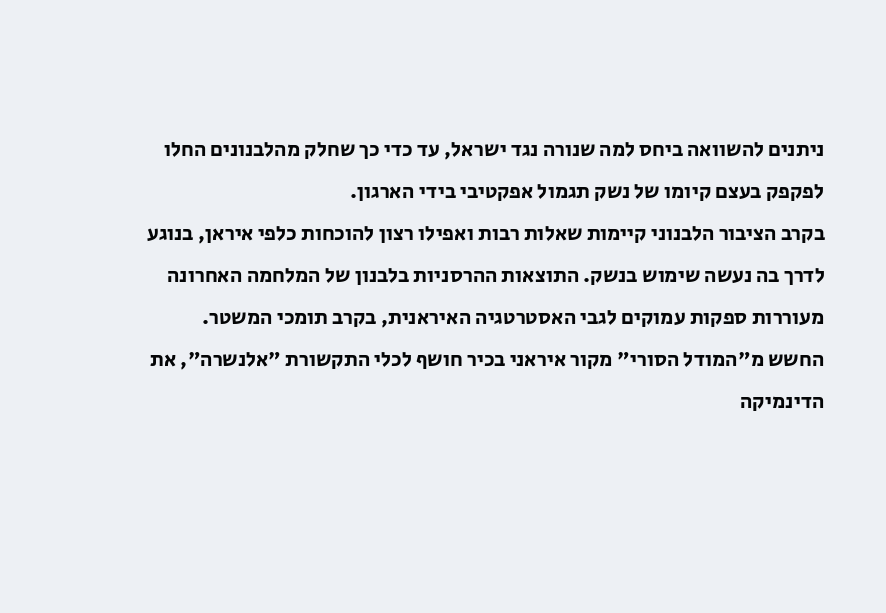ניתנים להשוואה ביחס למה שנורה נגד ישראל, עד כדי כך שחלק מהלבנונים החלו לפקפק בעצם קיומו של נשק תגמול אפקטיבי בידי הארגון.
בקרב הציבור הלבנוני קיימות שאלות רבות ואפילו רצון להוכחות כלפי איראן, בנוגע לדרך בה נעשה שימוש בנשק. התוצאות ההרסניות בלבנון של המלחמה האחרונה מעוררות ספקות עמוקים לגבי האסטרטגיה האיראנית, בקרב תומכי המשטר.
החשש מ"המודל הסורי" מקור איראני בכיר חושף לכלי התקשורת "אלנשרה", את הדינמיקה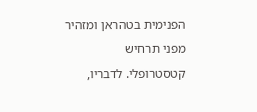הפנימית בטהראן ומזהיר מפני תרחיש קטסטרופלי. לדבריו,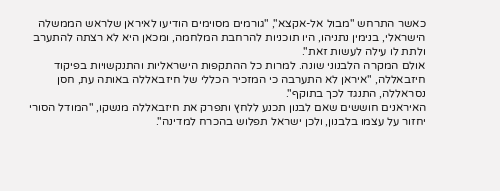כאשר התרחש "מבול אל-אקצא", "גורמים מסוימים הודיעו לאיראן שלראש הממשלה הישראלי, בנימין נתניהו, היו תוכניות להרחבת המלחמה, ומכאן היא לא רצתה להתערב ולתת לו עילה לעשות זאת".
אולם המקרה הלבנוני שונה. למרות כל ההתקפות הישראליות והתנקשויות בפיקוד חיזבאללה, "איראן לא התערבה כי המזכיר הכללי של חיזבאללה באותה עת, חסן נסראללה, התנגד לכך בתוקף".
האיראנים חוששים שאם לבנון תכנע ללחץ ותפרק את חיזבאללה מנשקו, "המודל הסורי יחזור על עצמו בלבנון, ולכן ישראל תפלוש בהכרח למדינה".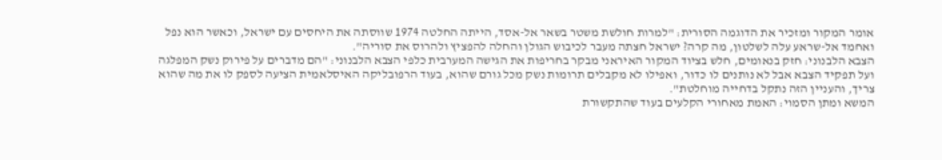אומר המקור ומזכיר את הדוגמה הסורית: "למרות חולשת משטר בשאר אל-אסד, הייתה החלטה 1974 שווסתה את היחסים עם ישראל, וכאשר הוא נפל ואחמד אל-שראע עלה לשלטון, מה קרה? ישראל חצתה מעבר לכיבוש הגולן והחלה להפציץ ולהרוס את סוריה".
הצבא הלבנוני: חזק בנאומים, חלש בציוד המקור האיראני מבקר בחריפות את הגישה המערבית כלפי הצבא הלבנוני: "הם מדברים על פירוק נשק המפלגה ועל תפקיד הצבא אבל לא נותנים לו כדור, ואפילו לא מקבלים תרומות נשק מכל גורם שהוא, בעוד הרפובליקה האיסלאמית הציעה לספק לו את מה שהוא צריך, והעניין הזה נתקל בדחייה מוחלטת".
המשא ומתן הסמוי: האמת מאחורי הקלעים בעוד שהתקשורת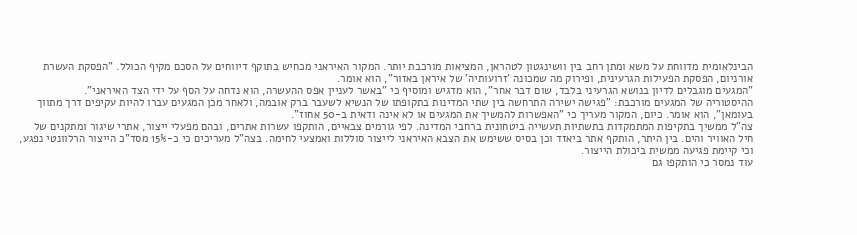הבינלאומית מדווחת על משא ומתן רחב בין וושינגטון לטהראן, המציאות מורכבת יותר. המקור האיראני מכחיש בתוקף דיווחים על הסכם מקיף הכולל. "הפסקת העשרת אורניום, הפסקת הפעילות הגרעינית, ופירוק מה שמכונה 'זרועותיה' של איראן באזור", הוא אומר.
"המגעים מוגבלים לדיון בנושא הגרעיני בלבד, שום דבר אחר", הוא מדגיש ומוסיף כי "באשר לעניין אפס ההעשרה, הוא נדחה על הסף על ידי הצד האיראני".
ההיסטוריה של המגעים מורכבת: "פגישה ישירה התרחשה בין שתי המדינות בתקופתו של הנשיא לשעבר ברק אובמה, ולאחר מכן המגעים עברו להיות עקיפים דרך מתווך בעומאן", הוא אומר. כיום, המקור מעריך כי "האפשרות להמשיך את המגעים או לא אינה ודאית ב-50 אחוז".
צה"ל ממשיך בתקיפות המתמקדות בתשתיות תעשייה ביטחונית ברחבי המדינה. לפי גורמים צבאיים, הותקפו עשרות אתרים, ובהם מפעלי ייצור, אתרי שיגור ומתקנים של חיל האוויר והים. בין היתר, הותקף אתר ביאזד וכן בסיס ששימש את הצבא האיראני לייצור סוללות ואמצעי לחימה. בצה"ל מעריכים כי כ-15% מסד"כ הייצור הרלוונטי נפגע, וכי קיימת פגיעה ממשית ביכולת הייצור.
עוד נמסר כי הותקפו גם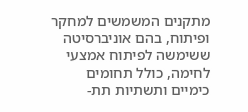מתקנים המשמשים למחקר ופיתוח, בהם אוניברסיטה ששימשה לפיתוח אמצעי לחימה, כולל תחומים כימיים ותשתיות תת-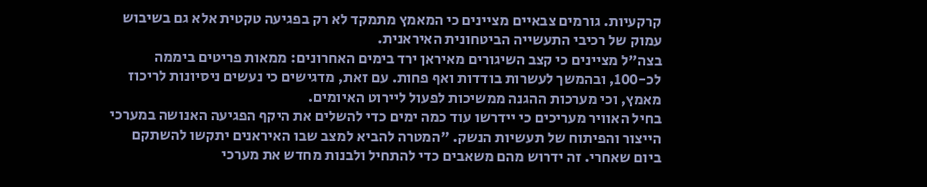קרקעיות. גורמים צבאיים מציינים כי המאמץ מתמקד לא רק בפגיעה טקטית אלא גם בשיבוש עמוק של רכיבי התעשייה הביטחונית האיראנית.
בצה"ל מציינים כי קצב השיגורים מאיראן ירד בימים האחרונים: ממאות פריטים ביממה לכ-100, ובהמשך לעשרות בודדות ואף פחות. עם זאת, מדגישים כי נעשים ניסיונות לריכוז מאמץ, וכי מערכות ההגנה ממשיכות לפעול ליירוט האיומים.
בחיל האוויר מעריכים כי יידרשו עוד כמה ימים כדי להשלים את היקף הפגיעה האנושה במערכי הייצור והפיתוח של תעשיות הנשק. "המטרה להביא למצב שבו האיראנים יתקשו להשתקם ביום שאחרי. זה ידרוש מהם משאבים כדי להתחיל ולבנות מחדש את מערכי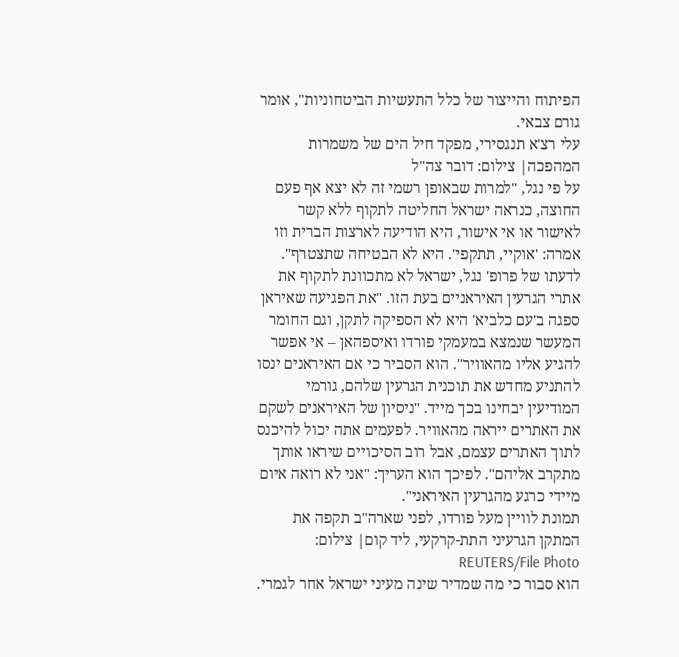הפיתוח והייצור של כלל התעשיות הביטחוניות", אומר גורם צבאי.
עלי רצ'א תנגסירי, מפקד חיל הים של משמרות המהפכה| צילום: דובר צה"ל
על פי נגל, "למרות שבאופן רשמי זה לא יצא אף פעם החוצה, כנראה ישראל החליטה לתקוף ללא קשר לאישור או אי אישור, היא הודיעה לארצות הברית וזו אמרה: 'אוקיי, תתקפי'. היא לא הבטיחה שתצטרף".
לדעתו של פרופ' נגל, ישראל לא מתכוונת לתקוף את אתרי הגרעין האיראניים בעת הזו. "את הפגיעה שאיראן ספגה ב'עם כלביא' היא לא הספיקה לתקן, וגם החומר המעשר שנמצא במעמקי פורדו ואיספהאן – אי אפשר להגיע אליו מהאוויר". הוא הסביר כי אם האיראנים ינסו להתניע מחדש את תוכנית הגרעין שלהם, גורמי המודיעין יבחינו בכך מייד. "ניסיון של האיראנים לשקם את האתרים ייראה מהאוויר. לפעמים אתה יכול להיכנס לתוך האתרים עצמם, אבל רוב הסיכויים שיראו אותך מתקרב אליהם". לפיכך הוא העריך: "אני לא רואה איום מיידי כרגע מהגרעין האיראני".
תמונת לוויין מעל פורדו, לפני שארה"ב תקפה את המתקן הגרעיני התת-קרקעי, ליד קום| צילום: REUTERS/File Photo
הוא סבור כי מה שמדיר שינה מעיני ישראל אחר לגמרי.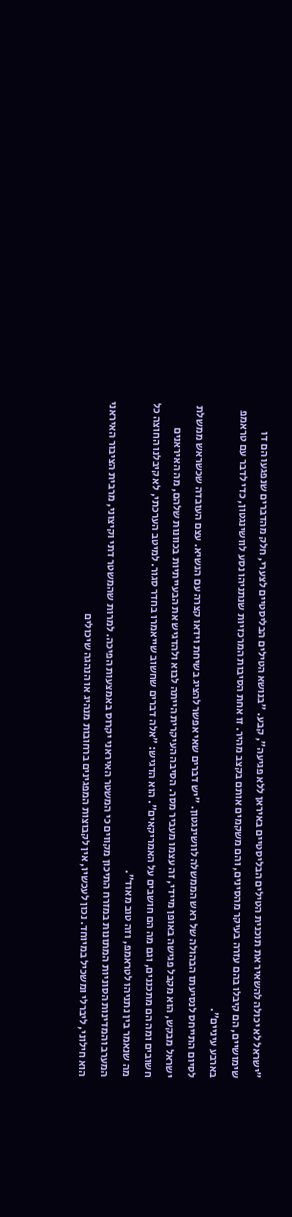"ישראל לא יכולה להשאיר את תוכנית הטילים הבליסטיים באיראן ללא פגיעה", קבע. "בנושא הטילים הבליסטיים לצערי, חלק מהדברים שנפגעו הם דו שימושיים, הם קיבלו בהם עזרה בעיקר מהסינים, והם משקמים אותם בקצב מהיר. זו אחת הסיבות המרכזיות שנתניהו נסע לוושינגטון, כדי לדבר עם טראמפ בארבע עיניים".
לסיום התייחס לנסיעתו הבהולה של ראש הממשלה לוושינגטון. "יש דברים שאי אפשר להציג בשיחת וידאו קצרה עם הנשיא. עצם העובדה שכשראש ממשלת ישראל מבקש, הוא מקבל פגישה באופן מיידי, זה עצמו מעביר מסר. הסיבה העיקרית הייתה לבוא ולהדגיש את הבעייתיות בכוונות שלהם, מה האיראנים חשובים ומה הם מתכננים, וגם מה הם חושבים על האמריקאים". הוא הדגיש: "אלה דברים שחשוב שייאמרו בחדר סגור. למיטב הערכתי, לא קיבלנו החוצה כל מה שנאמר בין נתניהו לטראמפ, וזה טוב מאוד".
המערב והמדינות הסוניות המתונות במזרח התיכון מקווים כי המשטר האיראני יקרוס באמצעות הפיכה. למרות שהמשטר דתי וקיצוני, מרבית הציבור האיראני הוא חילוני, ליברלי ומשכיל במיוחד. נכון לעכשיו, אין לקבוצות המפגינים ברחובות מנהיג או הנהגה שיכולים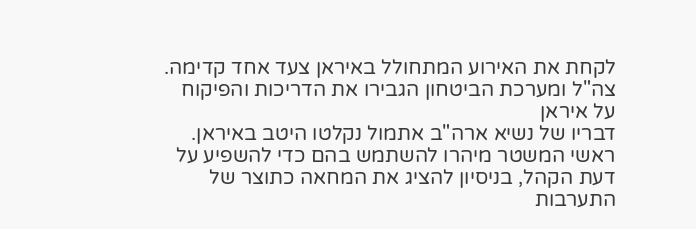לקחת את האירוע המתחולל באיראן צעד אחד קדימה.
צה"ל ומערכת הביטחון הגבירו את הדריכות והפיקוח על איראן
דבריו של נשיא ארה"ב אתמול נקלטו היטב באיראן. ראשי המשטר מיהרו להשתמש בהם כדי להשפיע על דעת הקהל, בניסיון להציג את המחאה כתוצר של התערבות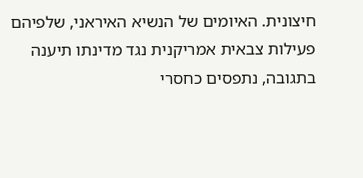חיצונית. האיומים של הנשיא האיראני, שלפיהם פעילות צבאית אמריקנית נגד מדינתו תיענה בתגובה, נתפסים כחסרי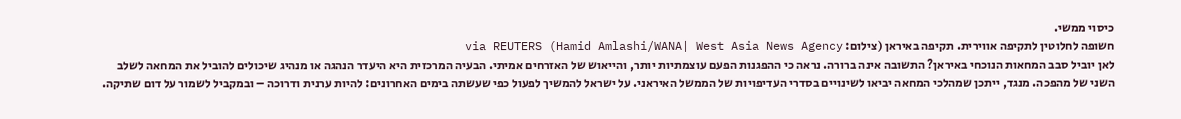כיסוי ממשי.
חשופה לחלוטין לתקיפה אווירית. תקיפה באיראן (צילום: Hamid Amlashi/WANA| West Asia News Agency) via REUTERS
לאן יוביל סבב המחאות הנוכחי באיראן? התשובה אינה ברורה. נראה כי ההפגנות הפעם עוצמתיות יותר, והייאוש של האזרחים אמיתי. הבעיה המרכזית היא היעדר הנהגה או מנהיג שיכולים להוביל את המחאה לשלב השני של מהפכה. מנגד, ייתכן שמהלכי המחאה יביאו לשינויים בסדרי העדיפויות של הממשל האיראני. על ישראל להמשיך לפעול כפי שעשתה בימים האחרונים: להיות ערנית ודרוכה – ובמקביל לשמור על דום שתיקה.